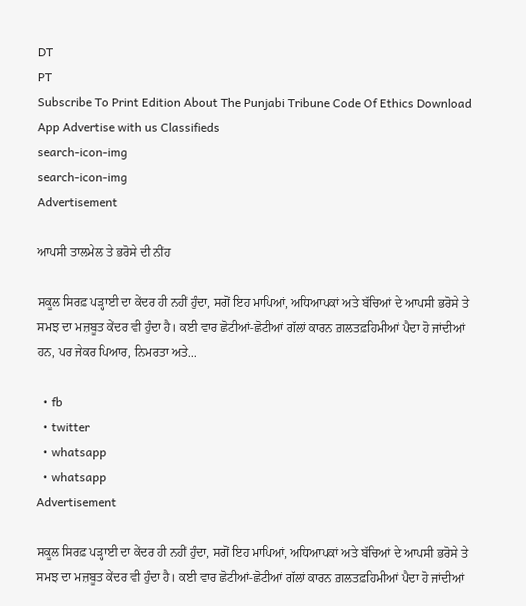DT
PT
Subscribe To Print Edition About The Punjabi Tribune Code Of Ethics Download App Advertise with us Classifieds
search-icon-img
search-icon-img
Advertisement

ਆਪਸੀ ਤਾਲਮੇਲ ਤੇ ਭਰੋਸੇ ਦੀ ਨੀਂਹ

ਸਕੂਲ ਸਿਰਫ਼ ਪੜ੍ਹਾਈ ਦਾ ਕੇਂਦਰ ਹੀ ਨਹੀਂ ਹੁੰਦਾ, ਸਗੋਂ ਇਹ ਮਾਪਿਆਂ, ਅਧਿਆਪਕਾਂ ਅਤੇ ਬੱਚਿਆਂ ਦੇ ਆਪਸੀ ਭਰੋਸੇ ਤੇ ਸਮਝ ਦਾ ਮਜ਼ਬੂਤ ਕੇਂਦਰ ਵੀ ਹੁੰਦਾ ਹੈ। ਕਈ ਵਾਰ ਛੋਟੀਆਂ-ਛੋਟੀਆਂ ਗੱਲਾਂ ਕਾਰਨ ਗ਼ਲਤਫ਼ਹਿਮੀਆਂ ਪੈਦਾ ਹੋ ਜਾਂਦੀਆਂ ਹਨ, ਪਰ ਜੇਕਰ ਪਿਆਰ, ਨਿਮਰਤਾ ਅਤੇ...

  • fb
  • twitter
  • whatsapp
  • whatsapp
Advertisement

ਸਕੂਲ ਸਿਰਫ਼ ਪੜ੍ਹਾਈ ਦਾ ਕੇਂਦਰ ਹੀ ਨਹੀਂ ਹੁੰਦਾ, ਸਗੋਂ ਇਹ ਮਾਪਿਆਂ, ਅਧਿਆਪਕਾਂ ਅਤੇ ਬੱਚਿਆਂ ਦੇ ਆਪਸੀ ਭਰੋਸੇ ਤੇ ਸਮਝ ਦਾ ਮਜ਼ਬੂਤ ਕੇਂਦਰ ਵੀ ਹੁੰਦਾ ਹੈ। ਕਈ ਵਾਰ ਛੋਟੀਆਂ-ਛੋਟੀਆਂ ਗੱਲਾਂ ਕਾਰਨ ਗ਼ਲਤਫ਼ਹਿਮੀਆਂ ਪੈਦਾ ਹੋ ਜਾਂਦੀਆਂ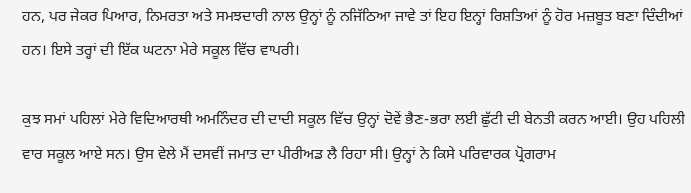ਹਨ, ਪਰ ਜੇਕਰ ਪਿਆਰ, ਨਿਮਰਤਾ ਅਤੇ ਸਮਝਦਾਰੀ ਨਾਲ ਉਨ੍ਹਾਂ ਨੂੰ ਨਜਿੱਠਿਆ ਜਾਵੇ ਤਾਂ ਇਹ ਇਨ੍ਹਾਂ ਰਿਸ਼ਤਿਆਂ ਨੂੰ ਹੋਰ ਮਜ਼ਬੂਤ ਬਣਾ ਦਿੰਦੀਆਂ ਹਨ। ਇਸੇ ਤਰ੍ਹਾਂ ਦੀ ਇੱਕ ਘਟਨਾ ਮੇਰੇ ਸਕੂਲ ਵਿੱਚ ਵਾਪਰੀ।

ਕੁਝ ਸਮਾਂ ਪਹਿਲਾਂ ਮੇਰੇ ਵਿਦਿਆਰਥੀ ਅਮਨਿੰਦਰ ਦੀ ਦਾਦੀ ਸਕੂਲ ਵਿੱਚ ਉਨ੍ਹਾਂ ਦੋਵੇਂ ਭੈਣ-ਭਰਾ ਲਈ ਛੁੱਟੀ ਦੀ ਬੇਨਤੀ ਕਰਨ ਆਈ। ਉਹ ਪਹਿਲੀ ਵਾਰ ਸਕੂਲ ਆਏ ਸਨ। ਉਸ ਵੇਲੇ ਮੈਂ ਦਸਵੀਂ ਜਮਾਤ ਦਾ ਪੀਰੀਅਡ ਲੈ ਰਿਹਾ ਸੀ। ਉਨ੍ਹਾਂ ਨੇ ਕਿਸੇ ਪਰਿਵਾਰਕ ਪ੍ਰੋਗਰਾਮ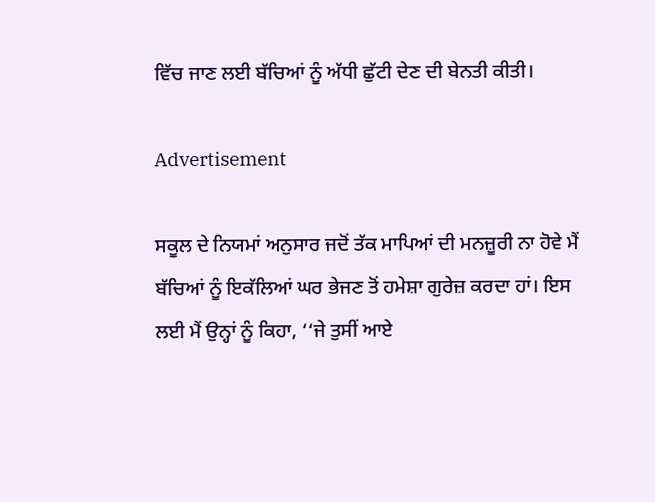ਵਿੱਚ ਜਾਣ ਲਈ ਬੱਚਿਆਂ ਨੂੰ ਅੱਧੀ ਛੁੱਟੀ ਦੇਣ ਦੀ ਬੇਨਤੀ ਕੀਤੀ।

Advertisement

ਸਕੂਲ ਦੇ ਨਿਯਮਾਂ ਅਨੁਸਾਰ ਜਦੋਂ ਤੱਕ ਮਾਪਿਆਂ ਦੀ ਮਨਜ਼ੂਰੀ ਨਾ ਹੋਵੇ ਮੈਂ ਬੱਚਿਆਂ ਨੂੰ ਇਕੱਲਿਆਂ ਘਰ ਭੇਜਣ ਤੋਂ ਹਮੇਸ਼ਾ ਗੁਰੇਜ਼ ਕਰਦਾ ਹਾਂ। ਇਸ ਲਈ ਮੈਂ ਉਨ੍ਹਾਂ ਨੂੰ ਕਿਹਾ, ‘‘ਜੇ ਤੁਸੀਂ ਆਏ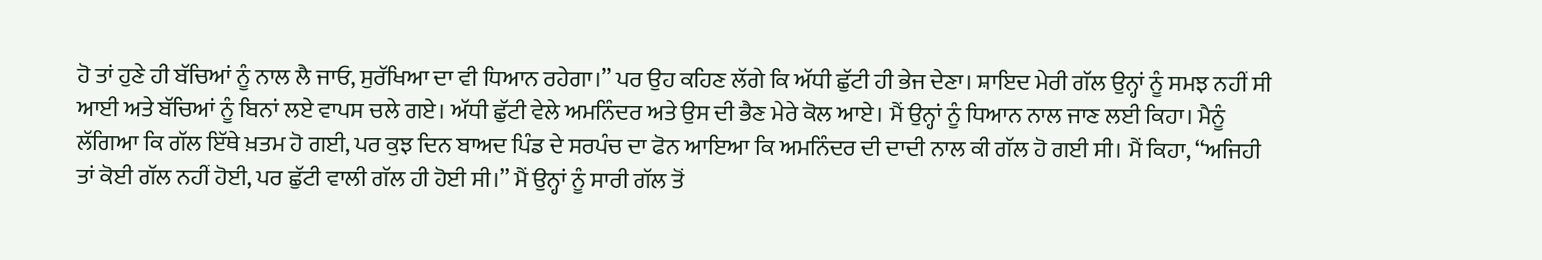ਹੋ ਤਾਂ ਹੁਣੇ ਹੀ ਬੱਚਿਆਂ ਨੂੰ ਨਾਲ ਲੈ ਜਾਓ, ਸੁਰੱਖਿਆ ਦਾ ਵੀ ਧਿਆਨ ਰਹੇਗਾ।’’ ਪਰ ਉਹ ਕਹਿਣ ਲੱਗੇ ਕਿ ਅੱਧੀ ਛੁੱਟੀ ਹੀ ਭੇਜ ਦੇਣਾ। ਸ਼ਾਇਦ ਮੇਰੀ ਗੱਲ ਉਨ੍ਹਾਂ ਨੂੰ ਸਮਝ ਨਹੀਂ ਸੀ ਆਈ ਅਤੇ ਬੱਚਿਆਂ ਨੂੰ ਬਿਨਾਂ ਲਏ ਵਾਪਸ ਚਲੇ ਗਏ। ਅੱਧੀ ਛੁੱਟੀ ਵੇਲੇ ਅਮਨਿੰਦਰ ਅਤੇ ਉਸ ਦੀ ਭੈਣ ਮੇਰੇ ਕੋਲ ਆਏ। ਮੈਂ ਉਨ੍ਹਾਂ ਨੂੰ ਧਿਆਨ ਨਾਲ ਜਾਣ ਲਈ ਕਿਹਾ। ਮੈਨੂੰ ਲੱਗਿਆ ਕਿ ਗੱਲ ਇੱਥੇ ਖ਼ਤਮ ਹੋ ਗਈ, ਪਰ ਕੁਝ ਦਿਨ ਬਾਅਦ ਪਿੰਡ ਦੇ ਸਰਪੰਚ ਦਾ ਫੋਨ ਆਇਆ ਕਿ ਅਮਨਿੰਦਰ ਦੀ ਦਾਦੀ ਨਾਲ ਕੀ ਗੱਲ ਹੋ ਗਈ ਸੀ। ਮੈਂ ਕਿਹਾ, ‘‘ਅਜਿਹੀ ਤਾਂ ਕੋਈ ਗੱਲ ਨਹੀਂ ਹੋਈ, ਪਰ ਛੁੱਟੀ ਵਾਲੀ ਗੱਲ ਹੀ ਹੋਈ ਸੀ।’’ ਮੈਂ ਉਨ੍ਹਾਂ ਨੂੰ ਸਾਰੀ ਗੱਲ ਤੋਂ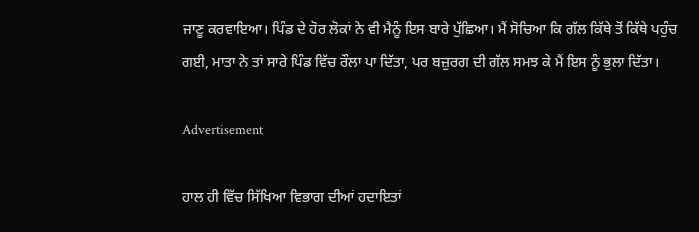ਜਾਣੂ ਕਰਵਾਇਆ। ਪਿੰਡ ਦੇ ਹੋਰ ਲੋਕਾਂ ਨੇ ਵੀ ਮੈਨੂੰ ਇਸ ਬਾਰੇ ਪੁੱਛਿਆ। ਮੈਂ ਸੋਚਿਆ ਕਿ ਗੱਲ ਕਿੱਥੇ ਤੋਂ ਕਿੱਥੇ ਪਹੁੰਚ ਗਈ, ਮਾਤਾ ਨੇ ਤਾਂ ਸਾਰੇ ਪਿੰਡ ਵਿੱਚ ਰੌਲਾ ਪਾ ਦਿੱਤਾ, ਪਰ ਬਜ਼ੁਰਗ ਦੀ ਗੱਲ ਸਮਝ ਕੇ ਮੈਂ ਇਸ ਨੂੰ ਭੁਲਾ ਦਿੱਤਾ।

Advertisement

ਹਾਲ ਹੀ ਵਿੱਚ ਸਿੱਖਿਆ ਵਿਭਾਗ ਦੀਆਂ ਹਦਾਇਤਾਂ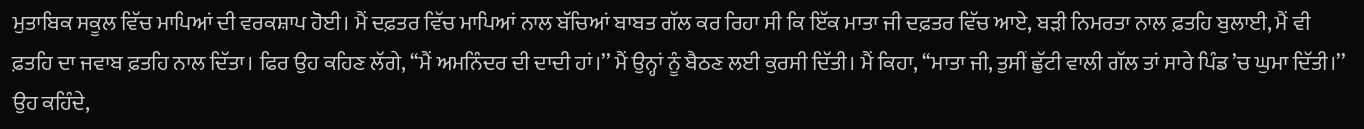ਮੁਤਾਬਿਕ ਸਕੂਲ ਵਿੱਚ ਮਾਪਿਆਂ ਦੀ ਵਰਕਸ਼ਾਪ ਹੋਈ। ਮੈਂ ਦਫ਼ਤਰ ਵਿੱਚ ਮਾਪਿਆਂ ਨਾਲ ਬੱਚਿਆਂ ਬਾਬਤ ਗੱਲ ਕਰ ਰਿਹਾ ਸੀ ਕਿ ਇੱਕ ਮਾਤਾ ਜੀ ਦਫ਼ਤਰ ਵਿੱਚ ਆਏ, ਬੜੀ ਨਿਮਰਤਾ ਨਾਲ ਫ਼ਤਹਿ ਬੁਲਾਈ, ਮੈਂ ਵੀ ਫ਼ਤਹਿ ਦਾ ਜਵਾਬ ਫ਼ਤਹਿ ਨਾਲ ਦਿੱਤਾ। ਫਿਰ ਉਹ ਕਹਿਣ ਲੱਗੇ, ‘‘ਮੈਂ ਅਮਨਿੰਦਰ ਦੀ ਦਾਦੀ ਹਾਂ।’’ ਮੈਂ ਉਨ੍ਹਾਂ ਨੂੰ ਬੈਠਣ ਲਈ ਕੁਰਸੀ ਦਿੱਤੀ। ਮੈਂ ਕਿਹਾ, ‘‘ਮਾਤਾ ਜੀ, ਤੁਸੀਂ ਛੁੱਟੀ ਵਾਲੀ ਗੱਲ ਤਾਂ ਸਾਰੇ ਪਿੰਡ ’ਚ ਘੁਮਾ ਦਿੱਤੀ।’’ ਉਹ ਕਹਿੰਦੇ,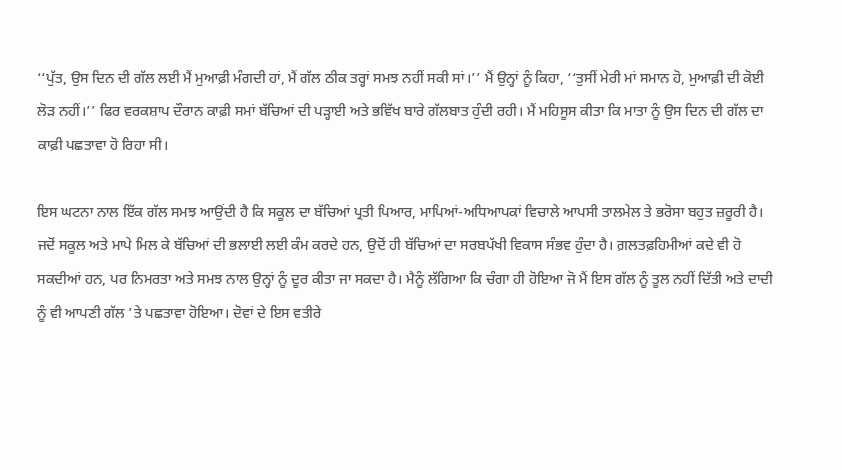‘‘ਪੁੱਤ, ਉਸ ਦਿਨ ਦੀ ਗੱਲ ਲਈ ਮੈਂ ਮੁਆਫ਼ੀ ਮੰਗਦੀ ਹਾਂ, ਮੈਂ ਗੱਲ ਠੀਕ ਤਰ੍ਹਾਂ ਸਮਝ ਨਹੀਂ ਸਕੀ ਸਾਂ।’’ ਮੈਂ ਉਨ੍ਹਾਂ ਨੂੰ ਕਿਹਾ, ‘‘ਤੁਸੀਂ ਮੇਰੀ ਮਾਂ ਸਮਾਨ ਹੋ, ਮੁਆਫ਼ੀ ਦੀ ਕੋਈ ਲੋੜ ਨਹੀਂ।’’ ਫਿਰ ਵਰਕਸ਼ਾਪ ਦੌਰਾਨ ਕਾਫ਼ੀ ਸਮਾਂ ਬੱਚਿਆਂ ਦੀ ਪੜ੍ਹਾਈ ਅਤੇ ਭਵਿੱਖ ਬਾਰੇ ਗੱਲਬਾਤ ਹੁੰਦੀ ਰਹੀ। ਮੈਂ ਮਹਿਸੂਸ ਕੀਤਾ ਕਿ ਮਾਤਾ ਨੂੰ ਉਸ ਦਿਨ ਦੀ ਗੱਲ ਦਾ ਕਾਫ਼ੀ ਪਛਤਾਵਾ ਹੋ ਰਿਹਾ ਸੀ।

ਇਸ ਘਟਨਾ ਨਾਲ ਇੱਕ ਗੱਲ ਸਮਝ ਆਉਂਦੀ ਹੈ ਕਿ ਸਕੂਲ ਦਾ ਬੱਚਿਆਂ ਪ੍ਰਤੀ ਪਿਆਰ, ਮਾਪਿਆਂ-ਅਧਿਆਪਕਾਂ ਵਿਚਾਲੇ ਆਪਸੀ ਤਾਲਮੇਲ ਤੇ ਭਰੋਸਾ ਬਹੁਤ ਜ਼ਰੂਰੀ ਹੈ। ਜਦੋਂ ਸਕੂਲ ਅਤੇ ਮਾਪੇ ਮਿਲ ਕੇ ਬੱਚਿਆਂ ਦੀ ਭਲਾਈ ਲਈ ਕੰਮ ਕਰਦੇ ਹਨ, ਉਦੋਂ ਹੀ ਬੱਚਿਆਂ ਦਾ ਸਰਬਪੱਖੀ ਵਿਕਾਸ ਸੰਭਵ ਹੁੰਦਾ ਹੈ। ਗ਼ਲਤਫ਼ਹਿਮੀਆਂ ਕਦੇ ਵੀ ਹੋ ਸਕਦੀਆਂ ਹਨ, ਪਰ ਨਿਮਰਤਾ ਅਤੇ ਸਮਝ ਨਾਲ ਉਨ੍ਹਾਂ ਨੂੰ ਦੂਰ ਕੀਤਾ ਜਾ ਸਕਦਾ ਹੈ। ਮੈਨੂੰ ਲੱਗਿਆ ਕਿ ਚੰਗਾ ਹੀ ਹੋਇਆ ਜੋ ਮੈਂ ਇਸ ਗੱਲ ਨੂੰ ਤੂਲ ਨਹੀਂ ਦਿੱਤੀ ਅਤੇ ਦਾਦੀ ਨੂੰ ਵੀ ਆਪਣੀ ਗੱਲ ’ਤੇ ਪਛਤਾਵਾ ਹੋਇਆ। ਦੋਵਾਂ ਦੇ ਇਸ ਵਤੀਰੇ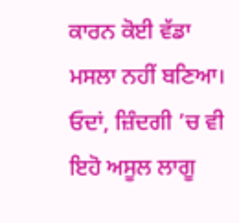ਕਾਰਨ ਕੋਈ ਵੱਡਾ ਮਸਲਾ ਨਹੀਂ ਬਣਿਆ। ਓਦਾਂ, ਜ਼ਿੰਦਗੀ ’ਚ ਵੀ ਇਹੋ ਅਸੂਲ ਲਾਗੂ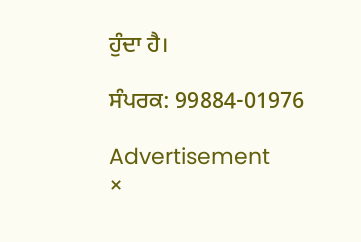ਹੁੰਦਾ ਹੈ।

ਸੰਪਰਕ: 99884-01976

Advertisement
×